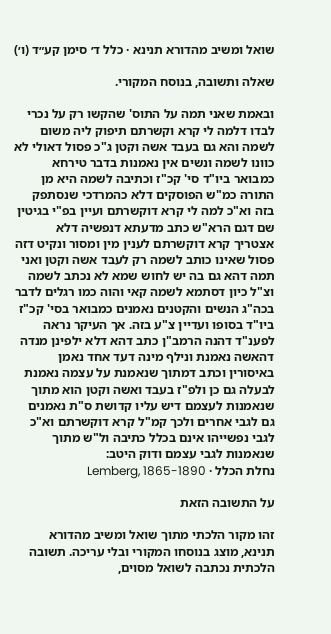שואל ומשיב מהדורא תנינא · כלל ד׳ סימן קע״ד (ו׳)

שאלה ותשובה, בנוסח המקורי.

ובאמת שאני תמה על התוס' שהקשו רק על נכרי לבדו דלמה לי קרא וקשרתם תיפוק ליה משום לשמה והא גם בעבד אשה וקטן ג"כ פסול דאולי לא כוונו לשמה ונשים אין נאמנות בדבר טירחא כמבואר ביו"ד סי' קכ"ז וכתיבה לשמה היא מן התורה כמ"ש הפוסקים דלא כהמרדכי שנסתפק בזה וא"כ למה לי קרא דוקשרתם ועיין בפ"י בגיטין שם דגם הרא"ש כתב מדעתא דנפשיה דלא אצטריך קרא דוקשרתם לענין מין ומסור ונקיט דזה פסול שאינו כותב לשמה רק לעבד אשה וקטן ואני תמה דהא גם בה יש לחוש שמא לא נכתב לשמה וצ"ל כיון דסתמא לשמה קאי והוה כמו רגלים לדבר בכה"ג הנשים והקטנים נאמנים כמבואר בסי' קכ"ז ביו"ד בסופו ועדיין צ"ע בזה. אך העיקר נראה לפענ"ד דהנה הרמב"ן כתב דהא דלא ילפינן מנדה דהאשה נאמנת ונילף מינה דעד אחד נאמן באיסורין וכתב דמתוך שנאמנת על עצמה נאמנת לבעלה גם כן ולפ"ז בעבד ואשה וקטן הוא מתוך שנאמנות לעצמם דיש עליו קדושת ס"ת נאמנים גם לגבי אחרים ולכך קמ"ל קרא דוקשרתם וא"כ לגבי נפשייהו אינם בכלל כתיבה ול"ש מתוך שנאמנות לגבי עצמם ודוק היטב:
נחלת הכלל · Lemberg, 1865-1890

על התשובה הזאת

זהו מקור הלכתי מתוך שואל ומשיב מהדורא תנינא, מוצג בנוסחו המקורי ובלי עריכה. תשובה הלכתית נכתבה לשואל מסוים,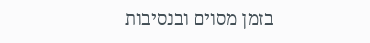בזמן מסוים ובנסיבות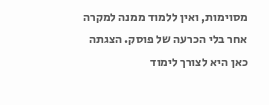מסוימות, ואין ללמוד ממנה למקרה אחר בלי הכרעה של פוסק. הצגתה כאן היא לצורך לימוד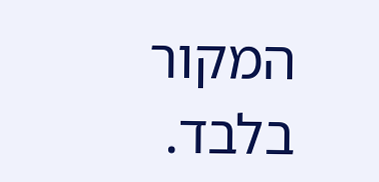המקור בלבד.